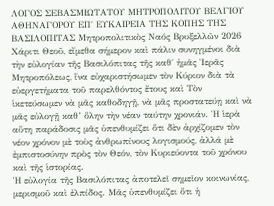ΛΟΓΟΣ ΣΕΒΑΣΜΙΩΤΑΤΟΥ ΜΗΤΡΟΠΟΛΙΤΟΥ ΒΕΛΓΙΟΥ ΑΘΗΝΑΓΟΡΟΥ ΕΠ΄ ΕΥΚΑΙΡΕΙΑ ΤΗΣ ΚΟΠΗΣ ΤΗΣ ΒΑΣΙΛΟΠΙΤΑΣ Μητροπολιτικὸς Ναός Βρυξελλῶν 2026
Χάριτι Θεοῦ, εἴμεθα σήμερον καὶ πάλιν συνηγμένοι διὰ τὴν εὐλογίαν τῆς Βασιλόπιτας τῆς καθ΄ ἡμᾶς Ἱερᾶς Μητροπόλεως, ἵνα εὐχαριστήσωμεν τὸν Κύριον διὰ τὰ εὐεργετήματα τοῦ παρελθόντος ἔτους καὶ Τὸν ἱκετεύσωμεν νὰ μᾶς καθοδηγῇ, νὰ μᾶς προστατεύῃ καὶ νὰ μᾶς εὐλογῇ καθ’ ὅλην τὴν νέαν ταύτην χρονιάν. Ἡ ἱερὰ αὕτη παράδοσις μᾶς ὑπενθυμίζει ὅτι δὲν ἀρχίζομεν τὸν νέον χρόνον μὲ τοὺς ἀνθρωπίνους λογισμούς, ἀλλά μὲ ἐμπιστοσύνην πρὸς τὸν Θεόν, τὸν Κυριεύοντα τοῦ χρόνου καὶ τῆς ἱστορίας.
Ἡ εὐλογία τῆς Βασιλόπιτας ἀποτελεῖ σημεῖον κοινωνίας, μερισμοῦ καὶ ἐλπίδος. Μᾶς ὑπενθυμίζει ὅτι ἡ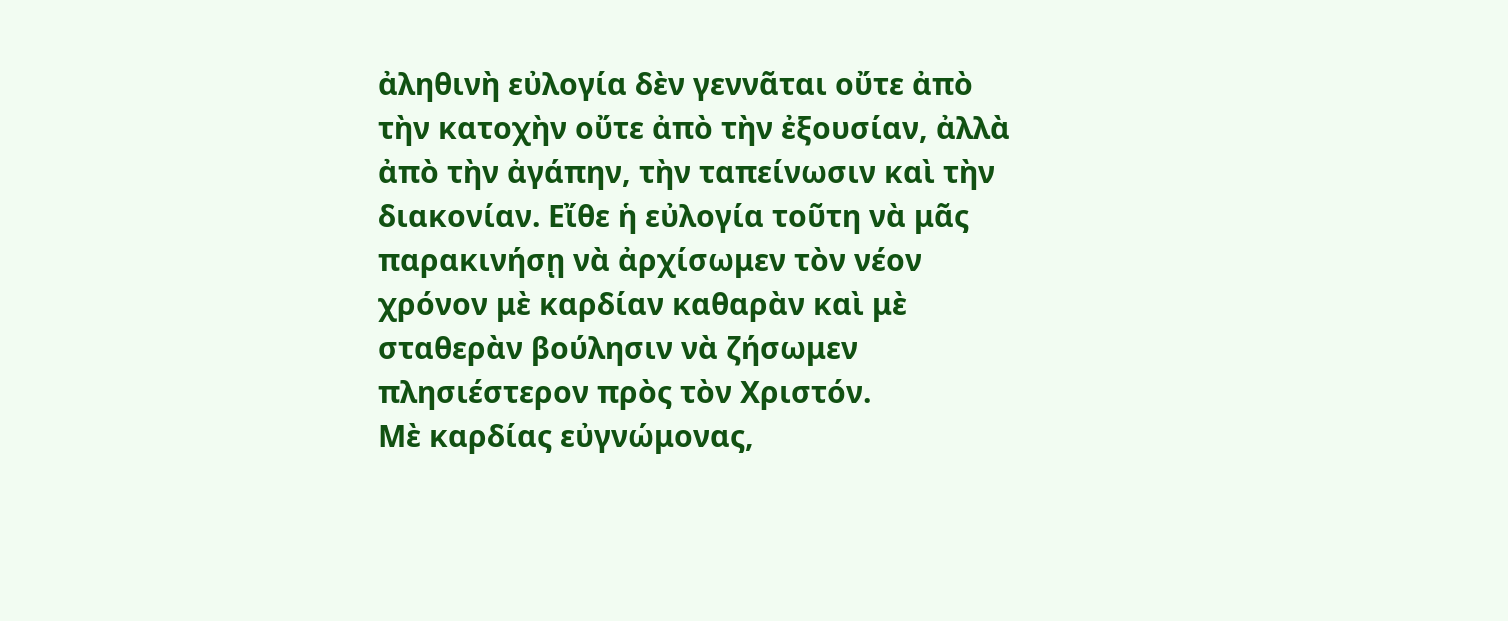ἀληθινὴ εὐλογία δὲν γεννᾶται οὔτε ἀπὸ τὴν κατοχὴν οὔτε ἀπὸ τὴν ἐξουσίαν, ἀλλὰ ἀπὸ τὴν ἀγάπην, τὴν ταπείνωσιν καὶ τὴν διακονίαν. Εἴθε ἡ εὐλογία τοῦτη νὰ μᾶς παρακινήσῃ νὰ ἀρχίσωμεν τὸν νέον χρόνον μὲ καρδίαν καθαρὰν καὶ μὲ σταθερὰν βούλησιν νὰ ζήσωμεν πλησιέστερον πρὸς τὸν Χριστόν.
Μὲ καρδίας εὐγνώμονας,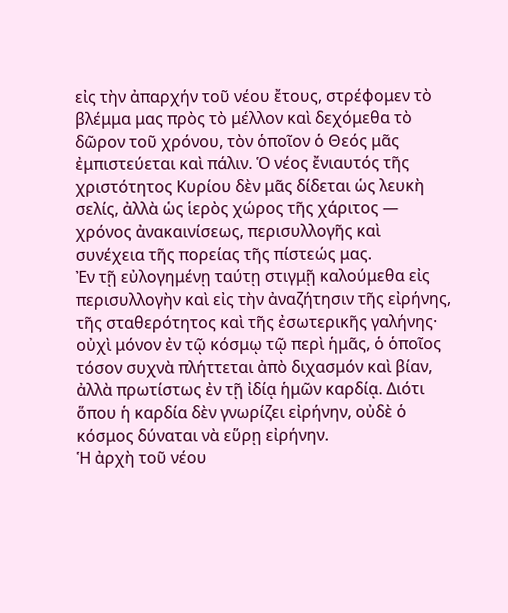εἰς τὴν ἀπαρχήν τοῦ νέου ἔτους, στρέφομεν τὸ βλέμμα μας πρὸς τὸ μέλλον καὶ δεχόμεθα τὸ δῶρον τοῦ χρόνου, τὸν ὁποῖον ὁ Θεός μᾶς ἐμπιστεύεται καὶ πάλιν. Ὁ νέος ἔνιαυτός τῆς χριστότητος Κυρίου δὲν μᾶς δίδεται ὡς λευκὴ σελίς, ἀλλὰ ὡς ἱερὸς χώρος τῆς χάριτος — χρόνος ἀνακαινίσεως, περισυλλογῆς καὶ συνέχεια τῆς πορείας τῆς πίστεώς μας.
Ἐν τῇ εὐλογημένῃ ταύτῃ στιγμῇ καλούμεθα εἰς περισυλλογὴν καὶ εἰς τὴν ἀναζήτησιν τῆς εἰρήνης, τῆς σταθερότητος καὶ τῆς ἐσωτερικῆς γαλήνης· οὐχὶ μόνον ἐν τῷ κόσμῳ τῷ περὶ ἡμᾶς, ὁ ὁποῖος τόσον συχνὰ πλήττεται ἀπὸ διχασμόν καὶ βίαν, ἀλλὰ πρωτίστως ἐν τῇ ἰδίᾳ ἡμῶν καρδίᾳ. Διότι ὅπου ἡ καρδία δὲν γνωρίζει εἰρήνην, οὐδὲ ὁ κόσμος δύναται νὰ εὕρῃ εἰρήνην.
Ἡ ἀρχὴ τοῦ νέου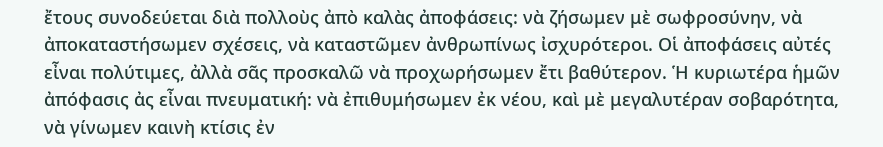ἔτους συνοδεύεται διὰ πολλοὺς ἀπὸ καλὰς ἀποφάσεις: νὰ ζήσωμεν μὲ σωφροσύνην, νὰ ἀποκαταστήσωμεν σχέσεις, νὰ καταστῶμεν ἀνθρωπίνως ἰσχυρότεροι. Οἱ ἀποφάσεις αὐτές εἶναι πολύτιμες, ἀλλὰ σᾶς προσκαλῶ νὰ προχωρήσωμεν ἔτι βαθύτερον. Ἡ κυριωτέρα ἡμῶν ἀπόφασις ἀς εἶναι πνευματική: νὰ ἐπιθυμήσωμεν ἐκ νέου, καὶ μὲ μεγαλυτέραν σοβαρότητα, νὰ γίνωμεν καινὴ κτίσις ἐν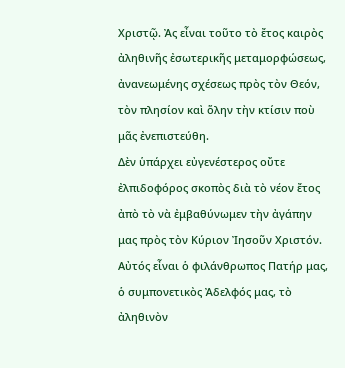Χριστῷ. Ἀς εἶναι τοῦτο τὸ ἔτος καιρὸς ἀληθινῆς ἐσωτερικῆς μεταμορφώσεως, ἀνανεωμένης σχέσεως πρὸς τὸν Θεόν, τὸν πλησίον καὶ ὅλην τὴν κτίσιν ποὺ μᾶς ἐνεπιστεύθη.
Δὲν ὑπάρχει εὐγενέστερος οὔτε ἐλπιδοφόρος σκοπὸς διὰ τὸ νέον ἔτος ἀπὸ τὸ νὰ ἐμβαθύνωμεν τὴν ἀγάπην μας πρὸς τὸν Κύριον Ἰησοῦν Χριστόν. Αὐτός εἶναι ὁ φιλάνθρωπος Πατήρ μας, ὁ συμπονετικὸς Ἀδελφός μας, τὸ ἀληθινὸν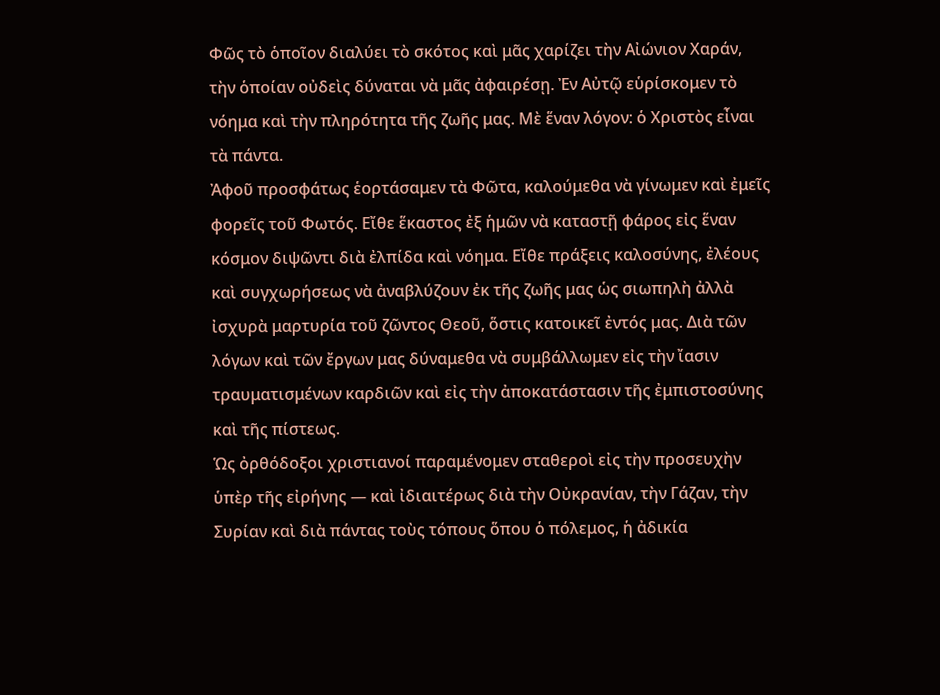Φῶς τὸ ὁποῖον διαλύει τὸ σκότος καὶ μᾶς χαρίζει τὴν Αἰώνιον Χαράν, τὴν ὁποίαν οὐδεὶς δύναται νὰ μᾶς ἀφαιρέσῃ. Ἐν Αὐτῷ εὑρίσκομεν τὸ νόημα καὶ τὴν πληρότητα τῆς ζωῆς μας. Μὲ ἕναν λόγον: ὁ Χριστὸς εἶναι τὰ πάντα.
Ἀφοῦ προσφάτως ἑορτάσαμεν τὰ Φῶτα, καλούμεθα νὰ γίνωμεν καὶ ἐμεῖς φορεῖς τοῦ Φωτός. Εἴθε ἕκαστος ἐξ ἡμῶν νὰ καταστῇ φάρος εἰς ἕναν κόσμον διψῶντι διὰ ἐλπίδα καὶ νόημα. Εἴθε πράξεις καλοσύνης, ἐλέους καὶ συγχωρήσεως νὰ ἀναβλύζουν ἐκ τῆς ζωῆς μας ὡς σιωπηλὴ ἀλλὰ ἰσχυρὰ μαρτυρία τοῦ ζῶντος Θεοῦ, ὅστις κατοικεῖ ἐντός μας. Διὰ τῶν λόγων καὶ τῶν ἔργων μας δύναμεθα νὰ συμβάλλωμεν εἰς τὴν ἴασιν τραυματισμένων καρδιῶν καὶ εἰς τὴν ἀποκατάστασιν τῆς ἐμπιστοσύνης καὶ τῆς πίστεως.
Ὡς ὀρθόδοξοι χριστιανοί παραμένομεν σταθεροὶ εἰς τὴν προσευχὴν ὑπὲρ τῆς εἰρήνης — καὶ ἰδιαιτέρως διὰ τὴν Οὐκρανίαν, τὴν Γάζαν, τὴν Συρίαν καὶ διὰ πάντας τοὺς τόπους ὅπου ὁ πόλεμος, ἡ ἀδικία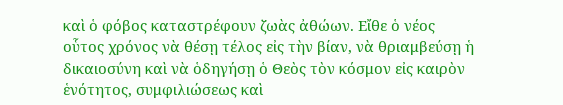καὶ ὁ φόβος καταστρέφουν ζωὰς ἀθώων. Εἴθε ὁ νέος οὗτος χρόνος νὰ θέσῃ τέλος εἰς τὴν βίαν, νὰ θριαμβεύσῃ ἡ δικαιοσύνη καὶ νὰ ὁδηγήσῃ ὁ Θεὸς τὸν κόσμον εἰς καιρὸν ἑνότητος, συμφιλιώσεως καὶ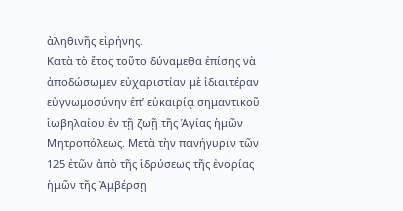ἀληθινῆς εἰρήνης.
Κατὰ τὸ ἔτος τοῦτο δύναμεθα ἐπίσης νὰ ἀποδώσωμεν εὐχαριστίαν μὲ ἰδιαιτέραν εὐγνωμοσύνην ἐπ’ εὐκαιρίᾳ σημαντικοῦ ἱωβηλαίου ἐν τῇ ζωῇ τῆς Ἁγίας ἡμῶν Μητροπόλεως. Μετὰ τὴν πανήγυριν τῶν 125 ἐτῶν ἀπὸ τῆς ἱδρύσεως τῆς ἐνορίας ἡμῶν τῆς Ἀμβέρσῃ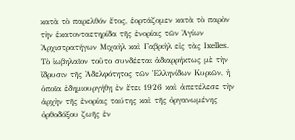κατὰ τὸ παρελθόν ἔτος, ἑορτάζομεν κατὰ τὸ παρὸν τὴν ἑκατονταετηρίδα τῆς ἐνορίας τῶν Ἁγίων Ἀρχιστρατήγων Μιχαὴλ καὶ Γαβριὴλ εἰς τὰς Ixelles. Τὸ ἱωβηλαῖον τοῦτο συνδέεται ἀδιαρρήκτως μὲ τὴν ἴδρυσιν τῆς Ἀδελφότητος τῶν Ἑλληνίδων Κυριῶν, ἡ ὁποῖα ἐδημιουργήθῃ ἐν ἔτει 1926 καὶ ἀπετέλεσε τὴν ἀρχὴν τῆς ἐνορίας ταύτης καὶ τῆς ὀργανωμένης ὀρθοδόξου ζωῆς ἐν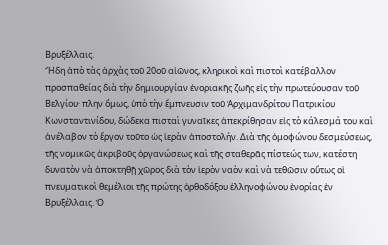Βρυξέλλαις.
Ἤδη ἀπὸ τὰς ἀρχὰς τοῦ 20οῦ αἰῶνος, κληρικοὶ καὶ πιστοὶ κατέβαλλον προσπαθείας διὰ τὴν δημιουργίαν ἐνοριακῆς ζωῆς εἰς τὴν πρωτεύουσαν τοῦ Βελγίου· πλην ὅμως, ὑπὸ τὴν ἔμπνευσιν τοῦ Ἀρχιμανδρίτου Πατρικίου Κωνσταντινίδου, δώδεκα πισταὶ γυναῖκες ἀπεκρίθησαν εἰς τὸ κάλεσμά του καὶ ἀνέλαβον τὸ ἔργον τοῦτο ὡς ἱερὰν ἀποστολήν. Διὰ τῆς ὁμοφώνου δεσμεύσεως, τῆς νομικῶς ἀκριβοῦς ὀργανώσεως καὶ τῆς σταθερᾶς πίστεώς των, κατέστη δυνατὸν νὰ ἀποκτηθῇ χῶρος διὰ τὸν ἱερὸν ναὸν καὶ νὰ τεθῶσιν οὕτως οἱ πνευματικοὶ θεμέλιοι τῆς πρώτης ὀρθοδόξου ἑλληνοφώνου ἐνορίας ἐν Βρυξέλλαις. Ὁ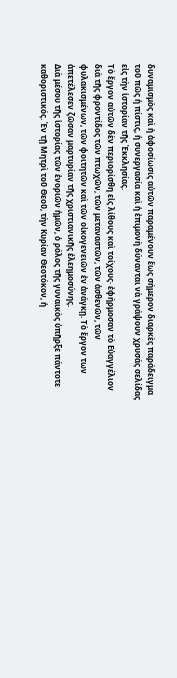δυναμισμὸς καὶ ἡ ἀφοσίωσις αὐτῶν παραμένουν ἕως σήμερον διαρκὲς παράδειγμα τοῦ πῶς ἡ πίστις, ἡ συνεργασία καὶ ἡ ἐπιμονὴ δύνανται νὰ γράψουν χρυσάς σελίδας εἰς τὴν ἱστορίαν τῆς Ἐκκλησίας.
Τὸ ἔργον αὐτῶν δὲν περιορίσθη εἰς λίθους καὶ τοίχους· ἐφήρμοσαν τὸ Εὐαγγέλιον διὰ τῆς φροντίδος τῶν πτωχῶν, τῶν μεταναστῶν, τῶν ἀσθενῶν, τῶν φυλακισμένων, τῶν φοιτητῶν καὶ τῶν οἰκογενειῶν ἐν ἀνάγκῃ. Τὸ ἔργον των ἀπετέλεσεν ζῶσαν μαρτυρίαν τῆς χριστιανικῆς ἐλεημοσύνης.
Διὰ μέσου τῆς ἱστορίας τῶν ἐνοριῶν ἡμῶν, ὁ ρόλος τῆς γυναικὸς ὑπῆρξε πάντοτε καθοριστικός. Ἐν τῇ Μητρὶ τοῦ Θεοῦ, τὴν Κυρίαν Θεοτόκον, ἡ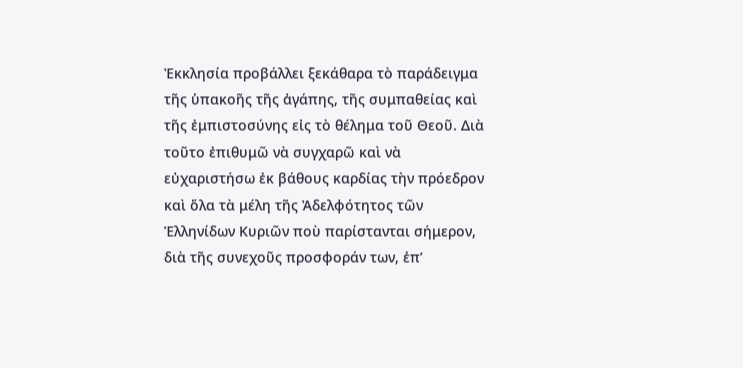Ἐκκλησία προβάλλει ξεκάθαρα τὸ παράδειγμα τῆς ὑπακοῆς τῆς ἀγάπης, τῆς συμπαθείας καὶ τῆς ἐμπιστοσύνης εἰς τὸ θέλημα τοῦ Θεοῦ. Διὰ τοῦτο ἐπιθυμῶ νὰ συγχαρῶ καὶ νὰ εὐχαριστήσω ἐκ βάθους καρδίας τὴν πρόεδρον καὶ ὅλα τὰ μέλη τῆς Ἀδελφότητος τῶν Ἑλληνίδων Κυριῶν ποὺ παρίστανται σήμερον, διὰ τῆς συνεχοῦς προσφοράν των, ἐπ’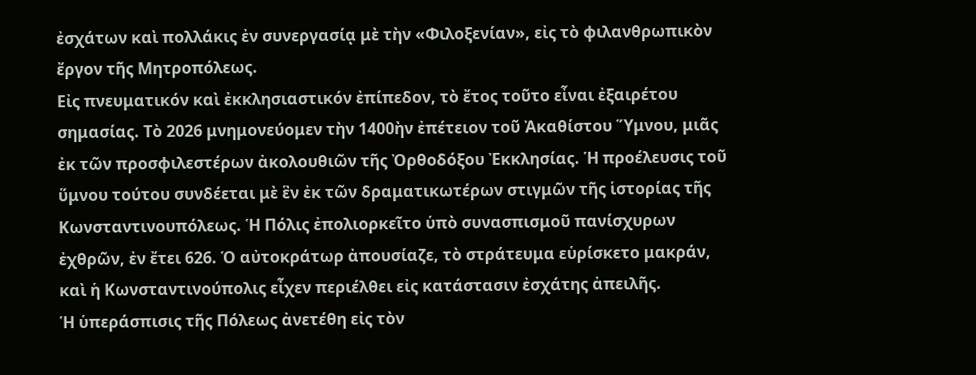ἐσχάτων καὶ πολλάκις ἐν συνεργασίᾳ μὲ τὴν «Φιλοξενίαν», εἰς τὸ φιλανθρωπικὸν ἔργον τῆς Μητροπόλεως.
Εἰς πνευματικόν καὶ ἐκκλησιαστικόν ἐπίπεδον, τὸ ἔτος τοῦτο εἶναι ἐξαιρέτου σημασίας. Τὸ 2026 μνημονεύομεν τὴν 1400ὴν ἐπέτειον τοῦ Ἀκαθίστου Ὕμνου, μιᾶς ἐκ τῶν προσφιλεστέρων ἀκολουθιῶν τῆς Ὀρθοδόξου Ἐκκλησίας. Ἡ προέλευσις τοῦ ὕμνου τούτου συνδέεται μὲ ἓν ἐκ τῶν δραματικωτέρων στιγμῶν τῆς ἱστορίας τῆς Κωνσταντινουπόλεως. Ἡ Πόλις ἐπολιορκεῖτο ὑπὸ συνασπισμοῦ πανίσχυρων ἐχθρῶν, ἐν ἔτει 626. Ὁ αὐτοκράτωρ ἀπουσίαζε, τὸ στράτευμα εὑρίσκετο μακράν, καὶ ἡ Κωνσταντινούπολις εἶχεν περιέλθει εἰς κατάστασιν ἐσχάτης ἀπειλῆς.
Ἡ ὑπεράσπισις τῆς Πόλεως ἀνετέθη εἰς τὸν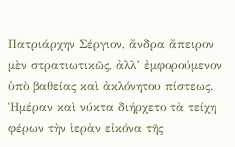Πατριάρχην Σέργιον, ἄνδρα ἄπειρον μὲν στρατιωτικῶς, ἀλλ’ ἐμφορούμενον ὑπὸ βαθείας καὶ ἀκλόνητου πίστεως. Ἡμέραν καὶ νύκτα διήρχετο τὰ τείχη φέρων τὴν ἱερὰν εἰκόνα τῆς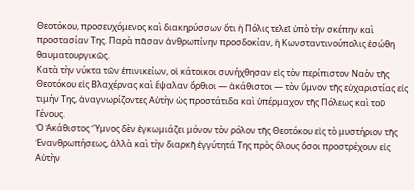Θεοτόκου, προσευχόμενος καὶ διακηρύσσων ὅτι ἡ Πόλις τελεῖ ὑπὸ τὴν σκέπην καὶ προστασίαν Της. Παρὰ πᾶσαν ἀνθρωπίνην προσδοκίαν, ἡ Κωνσταντινούπολις ἐσώθη θαυματουργικῶς.
Κατὰ τὴν νύκτα τῶν ἐπινικείων, οἱ κάτοικοι συνήχθησαν εἰς τὸν περίπιστον Ναὸν τῆς Θεοτόκου εἰς Βλαχέρνας καὶ ἔψαλαν ὄρθιοι — ἀκάθιστοι — τὸν ὕμνον τῆς εὐχαριστίας εἰς τιμήν Της, ἀναγνωρίζοντες Αὐτὴν ὡς προστάτιδα καὶ ὑπέρμαχον τῆς Πόλεως καὶ τοῦ Γένους.
Ὁ Ἀκάθιστος Ὕμνος δὲν ἐγκωμιάζει μόνον τὸν ρόλον τῆς Θεοτόκου εἰς τὸ μυστήριον τῆς Ἐνανθρωπήσεως, ἀλλὰ καὶ τὴν διαρκῆ ἐγγύτητά Της πρὸς ὅλους ὅσοι προστρέχουν εἰς Αὐτὴν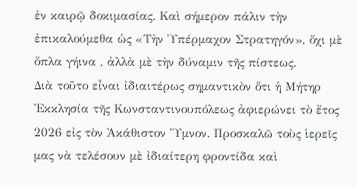ἐν καιρῷ δοκιμασίας. Καὶ σήμερον πάλιν τὴν ἐπικαλούμεθα ὡς «Τὴν Ὑπέρμαχον Στρατηγόν», ὅχι μὲ ὅπλα γήινα , ἀλλὰ μὲ τὴν δύναμιν τῆς πίστεως.
Διὰ τοῦτο εἶναι ἰδιαιτέρως σημαντικὸν ὅτι ἡ Μήτηρ Ἐκκλησία τῆς Κωνσταντινουπόλεως ἀφιερώνει τὸ ἔτος 2026 εἰς τὸν Ἀκάθιστον Ὕμνον. Προσκαλῶ τοὺς ἱερεῖς μας νὰ τελέσουν μὲ ἰδιαίτερη φροντίδα καὶ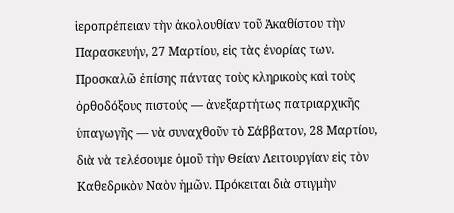ἱεροπρέπειαν τὴν ἀκολουθίαν τοῦ Ἀκαθίστου τὴν Παρασκευήν, 27 Μαρτίου, εἰς τὰς ἐνορίας των. Προσκαλῶ ἐπίσης πάντας τοὺς κληρικοὺς καὶ τοὺς ὀρθοδόξους πιστούς — ἀνεξαρτήτως πατριαρχικῆς ὑπαγωγῆς — νὰ συναχθοῦν τὸ Σάββατον, 28 Μαρτίου, διὰ νὰ τελέσουμε ὁμοῦ τὴν Θείαν Λειτουργίαν εἰς τὸν Καθεδρικὸν Ναὸν ἡμῶν. Πρόκειται διὰ στιγμὴν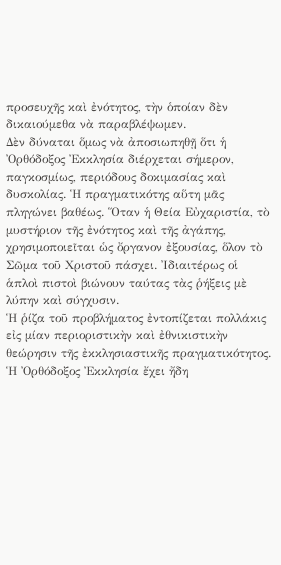προσευχῆς καὶ ἐνότητος, τὴν ὁποίαν δὲν δικαιούμεθα νὰ παραβλέψωμεν.
Δὲν δύναται ὅμως νὰ ἀποσιωπηθῇ ὅτι ἡ Ὀρθόδοξος Ἐκκλησία διέρχεται σήμερον, παγκοσμίως, περιόδους δοκιμασίας καὶ δυσκολίας. Ἡ πραγματικότης αὕτη μᾶς πληγώνει βαθέως. Ὅταν ἡ Θεία Εὐχαριστία, τὸ μυστήριον τῆς ἐνότητος καὶ τῆς ἀγάπης, χρησιμοποιεῖται ὡς ὄργανον ἐξουσίας, ὅλον τὸ Σῶμα τοῦ Χριστοῦ πάσχει. Ἰδιαιτέρως οἱ ἁπλοὶ πιστοὶ βιώνουν ταύτας τὰς ῥήξεις μὲ λύπην καὶ σύγχυσιν.
Ἡ ῥίζα τοῦ προβλήματος ἐντοπίζεται πολλάκις εἰς μίαν περιοριστικὴν καὶ ἐθνικιστικὴν θεώρησιν τῆς ἐκκλησιαστικῆς πραγματικότητος. Ἡ Ὀρθόδοξος Ἐκκλησία ἔχει ἤδη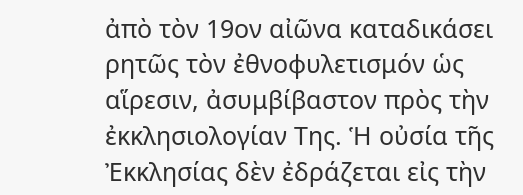ἀπὸ τὸν 19ον αἰῶνα καταδικάσει ρητῶς τὸν ἐθνοφυλετισμόν ὡς αἵρεσιν, ἀσυμβίβαστον πρὸς τὴν ἐκκλησιολογίαν Της. Ἡ οὐσία τῆς Ἐκκλησίας δὲν ἐδράζεται εἰς τὴν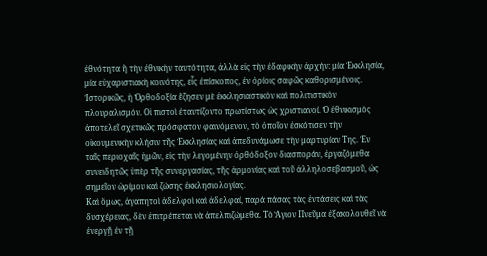ἐθνότητα ἢ τὴν ἐθνικὴν ταυτότητα, ἀλλὰ εἰς τὴν ἐδαφικὴν ἀρχήν: μία Ἐκκλησία, μία εὐχαριστιακὴ κοινότης, εἷς ἐπίσκοπος, ἐν ὁρίοις σαφῶς καθορισμένοις.
Ἱστορικῶς, ἡ Ὀρθοδοξία ἔζησεν μὲ ἐκκλησιαστικὸν καὶ πολιτιστικὸν πλουραλισμόν. Οἱ πιστοὶ ἐταυτίζοντο πρωτίστως ὡς χριστιανοί. Ὁ ἐθνικισμὸς ἀποτελεῖ σχετικῶς πρόσφατον φαινόμενον, τὸ ὁποῖον ἐσκότισεν τὴν οἰκουμενικὴν κλήσιν τῆς Ἐκκλησίας καὶ ἀπεδυνάμωσε τὴν μαρτυρίαν Της. Ἐν ταῖς περιοχαῖς ἡμῶν, εἰς τὴν λεγομένην ὀρθόδοξον διασποράν, ἐργαζόμεθα συνειδητῶς ὑπὲρ τῆς συνεργασίας, τῆς ἁρμονίας καὶ τοῦ ἀλληλοσεβασμοῦ, ὡς σημεῖον ὡρίμου καὶ ζώσης ἐκκλησιολογίας.
Καὶ ὅμως, ἀγαπητοὶ ἀδελφοὶ καὶ ἀδελφαί, παρά πάσας τὰς ἐντάσεις καὶ τὰς δυσχέρειας, δὲν ἐπιτρέπεται νὰ ἀπελπιζώμεθα. Τὸ Ἅγιον Πνεῦμα ἐξακολουθεῖ νὰ ἐνεργῇ ἐν τῇ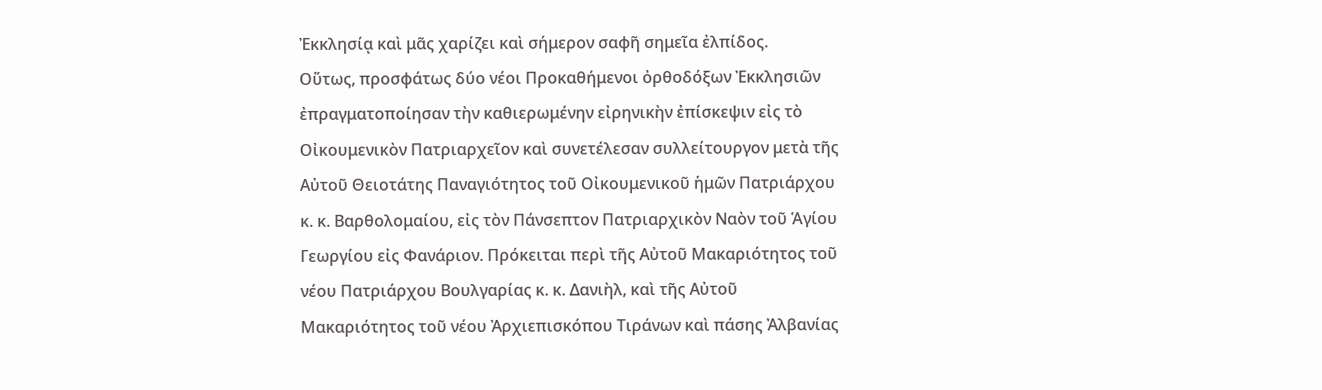Ἐκκλησίᾳ καὶ μᾶς χαρίζει καὶ σήμερον σαφῆ σημεῖα ἐλπίδος.
Οὕτως, προσφάτως δύο νέοι Προκαθήμενοι ὀρθοδόξων Ἐκκλησιῶν ἐπραγματοποίησαν τὴν καθιερωμένην εἰρηνικὴν ἐπίσκεψιν εἰς τὸ Οἰκουμενικὸν Πατριαρχεῖον καὶ συνετέλεσαν συλλείτουργον μετὰ τῆς Αὐτοῦ Θειοτάτης Παναγιότητος τοῦ Οἰκουμενικοῦ ἡμῶν Πατριάρχου κ. κ. Βαρθολομαίου, εἰς τὸν Πάνσεπτον Πατριαρχικὸν Ναὸν τοῦ Ἁγίου Γεωργίου εἰς Φανάριον. Πρόκειται περὶ τῆς Αὐτοῦ Μακαριότητος τοῦ νέου Πατριάρχου Βουλγαρίας κ. κ. Δανιὴλ, καὶ τῆς Αὐτοῦ Μακαριότητος τοῦ νέου Ἀρχιεπισκόπου Τιράνων καὶ πάσης Ἀλβανίας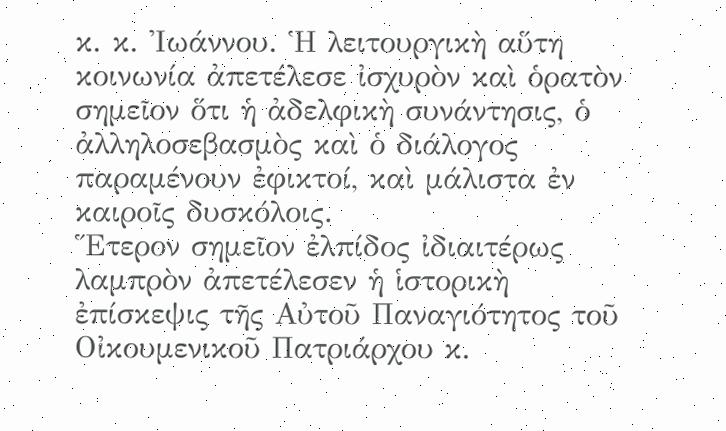κ. κ. Ἰωάννου. Ἡ λειτουργικὴ αὕτη κοινωνία ἀπετέλεσε ἰσχυρὸν καὶ ὁρατὸν σημεῖον ὅτι ἡ ἀδελφικὴ συνάντησις, ὁ ἀλληλοσεβασμὸς καὶ ὁ διάλογος παραμένουν ἐφικτοί, καὶ μάλιστα ἐν καιροῖς δυσκόλοις.
Ἕτερον σημεῖον ἐλπίδος ἰδιαιτέρως λαμπρὸν ἀπετέλεσεν ἡ ἱστορικὴ ἐπίσκεψις τῆς Αὐτοῦ Παναγιότητος τοῦ Οἰκουμενικοῦ Πατριάρχου κ.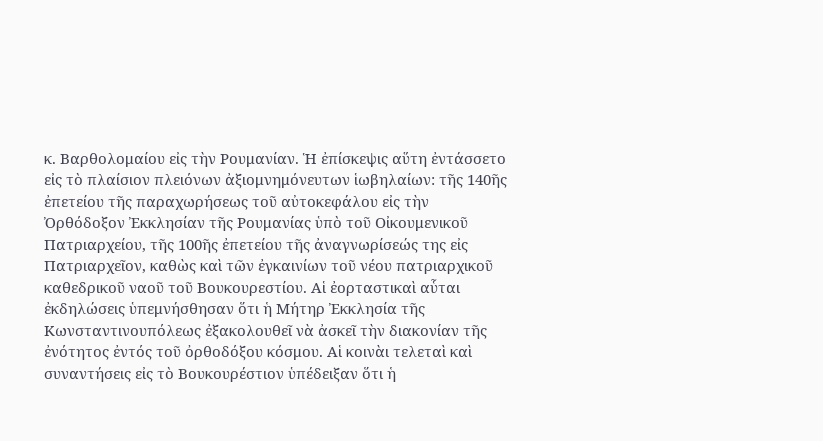κ. Βαρθολομαίου εἰς τὴν Ρουμανίαν. Ἡ ἐπίσκεψις αὕτη ἐντάσσετο εἰς τὸ πλαίσιον πλειόνων ἀξιομνημόνευτων ἱωβηλαίων: τῆς 140ῆς ἐπετείου τῆς παραχωρήσεως τοῦ αὐτοκεφάλου εἰς τὴν Ὀρθόδοξον Ἐκκλησίαν τῆς Ρουμανίας ὑπὸ τοῦ Οἰκουμενικοῦ Πατριαρχείου, τῆς 100ῆς ἐπετείου τῆς ἀναγνωρίσεώς της εἰς Πατριαρχεῖον, καθὼς καὶ τῶν ἐγκαινίων τοῦ νέου πατριαρχικοῦ καθεδρικοῦ ναοῦ τοῦ Βουκουρεστίου. Αἱ ἐορταστικαὶ αὗται ἐκδηλώσεις ὑπεμνήσθησαν ὅτι ἡ Μήτηρ Ἐκκλησία τῆς Κωνσταντινουπόλεως ἐξακολουθεῖ νὰ ἀσκεῖ τὴν διακονίαν τῆς ἐνότητος ἐντός τοῦ ὀρθοδόξου κόσμου. Αἱ κοινὰι τελεταὶ καὶ συναντήσεις εἰς τὸ Βουκουρέστιον ὑπέδειξαν ὅτι ἡ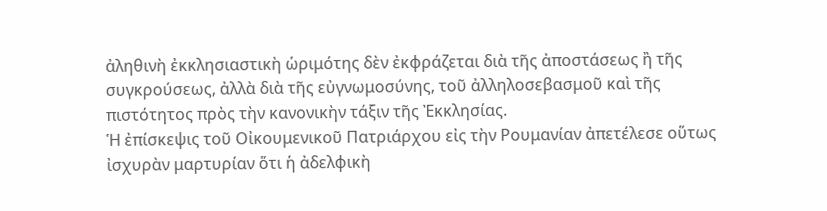ἀληθινὴ ἐκκλησιαστικὴ ὡριμότης δὲν ἐκφράζεται διὰ τῆς ἀποστάσεως ἢ τῆς συγκρούσεως, ἀλλὰ διὰ τῆς εὐγνωμοσύνης, τοῦ ἀλληλοσεβασμοῦ καὶ τῆς πιστότητος πρὸς τὴν κανονικὴν τάξιν τῆς Ἐκκλησίας.
Ἡ ἐπίσκεψις τοῦ Οἰκουμενικοῦ Πατριάρχου εἰς τὴν Ρουμανίαν ἀπετέλεσε οὕτως ἰσχυρὰν μαρτυρίαν ὅτι ἡ ἀδελφικὴ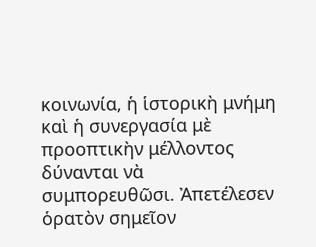κοινωνία, ἡ ἱστορικὴ μνήμη καὶ ἡ συνεργασία μὲ προοπτικὴν μέλλοντος δύνανται νὰ συμπορευθῶσι. Ἀπετέλεσεν ὁρατὸν σημεῖον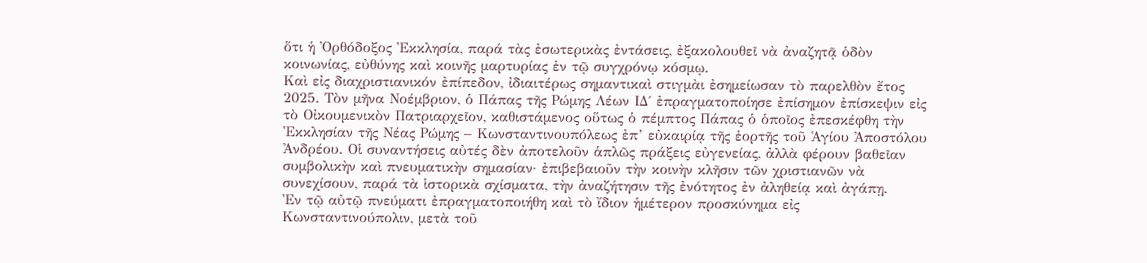ὅτι ἡ Ὀρθόδοξος Ἐκκλησία, παρά τὰς ἐσωτερικὰς ἐντάσεις, ἐξακολουθεῖ νὰ ἀναζητᾷ ὁδὸν κοινωνίας, εὐθύνης καὶ κοινῆς μαρτυρίας ἐν τῷ συγχρόνῳ κόσμῳ.
Καὶ εἰς διαχριστιανικόν ἐπίπεδον, ἰδιαιτέρως σημαντικαὶ στιγμὰι ἐσημείωσαν τὸ παρελθὸν ἔτος 2025. Τὸν μῆνα Νοέμβριον, ὁ Πάπας τῆς Ρώμης Λέων ΙΔ΄ ἐπραγματοποίησε ἐπίσημον ἐπίσκεψιν εἰς τὸ Οἰκουμενικὸν Πατριαρχεῖον, καθιστάμενος οὕτως ὁ πέμπτος Πάπας ὁ ὁποῖος ἐπεσκέφθη τὴν Ἐκκλησίαν τῆς Νέας Ρώμης – Κωνσταντινουπόλεως ἐπ’ εὐκαιρίᾳ τῆς ἑορτῆς τοῦ Ἁγίου Ἀποστόλου Ἀνδρέου. Οἱ συναντήσεις αὐτές δὲν ἀποτελοῦν ἁπλῶς πράξεις εὐγενείας, ἀλλὰ φέρουν βαθεῖαν συμβολικὴν καὶ πνευματικὴν σημασίαν· ἐπιβεβαιοῦν τὴν κοινὴν κλῆσιν τῶν χριστιανῶν νὰ συνεχίσουν, παρά τὰ ἱστορικὰ σχίσματα, τὴν ἀναζήτησιν τῆς ἐνότητος ἐν ἀληθείᾳ καὶ ἀγάπῃ.
Ἐν τῷ αὐτῷ πνεύματι ἐπραγματοποιήθη καὶ τὸ ἴδιον ἡμέτερον προσκύνημα εἰς Κωνσταντινούπολιν, μετὰ τοῦ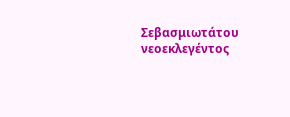Σεβασμιωτάτου νεοεκλεγέντος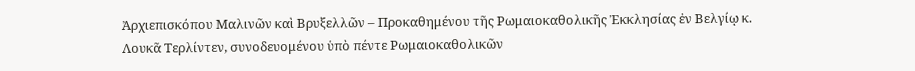Ἀρχιεπισκόπου Μαλινῶν καὶ Βρυξελλῶν – Προκαθημένου τῆς Ρωμαιοκαθολικῆς Ἐκκλησίας ἐν Βελγίῳ κ. Λουκᾶ Τερλίντεν, συνοδευομένου ὑπὸ πέντε Ρωμαιοκαθολικῶν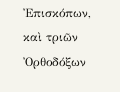Ἐπισκόπων, καὶ τριῶν Ὀρθοδόξων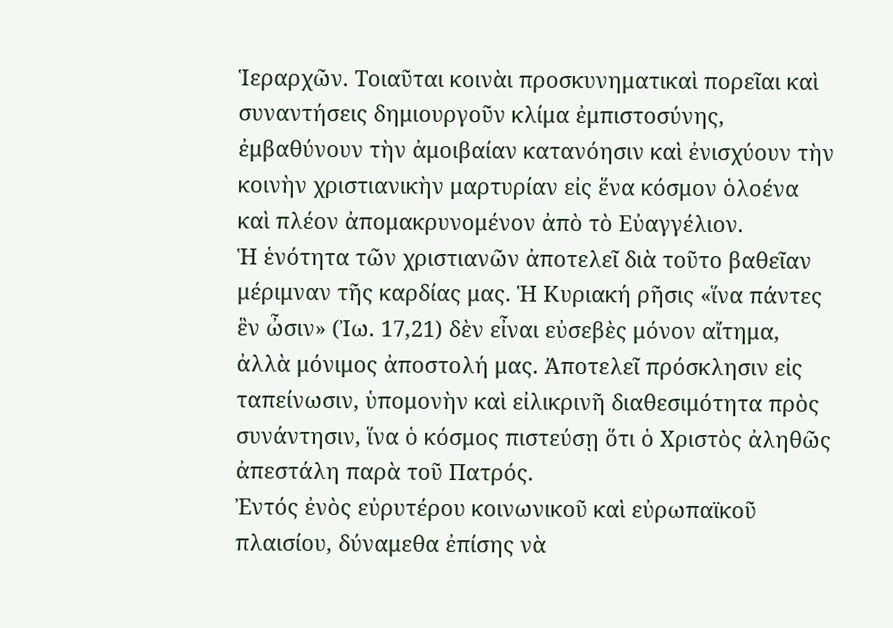Ἱεραρχῶν. Τοιαῦται κοινὰι προσκυνηματικαὶ πορεῖαι καὶ συναντήσεις δημιουργοῦν κλίμα ἐμπιστοσύνης, ἐμβαθύνουν τὴν ἀμοιβαίαν κατανόησιν καὶ ἐνισχύουν τὴν κοινὴν χριστιανικὴν μαρτυρίαν εἰς ἕνα κόσμον ὁλοένα καὶ πλέον ἀπομακρυνομένον ἀπὸ τὸ Εὐαγγέλιον.
Ἡ ἑνότητα τῶν χριστιανῶν ἀποτελεῖ διὰ τοῦτο βαθεῖαν μέριμναν τῆς καρδίας μας. Ἡ Κυριακή ρῆσις «ἵνα πάντες ἓν ὦσιν» (Ἰω. 17,21) δὲν εἶναι εὐσεβὲς μόνον αἴτημα, ἀλλὰ μόνιμος ἀποστολή μας. Ἀποτελεῖ πρόσκλησιν εἰς ταπείνωσιν, ὑπομονὴν καὶ εἰλικρινῆ διαθεσιμότητα πρὸς συνάντησιν, ἵνα ὁ κόσμος πιστεύσῃ ὅτι ὁ Χριστὸς ἀληθῶς ἀπεστάλη παρὰ τοῦ Πατρός.
Ἐντός ἐνὸς εὐρυτέρου κοινωνικοῦ καὶ εὐρωπαϊκοῦ πλαισίου, δύναμεθα ἐπίσης νὰ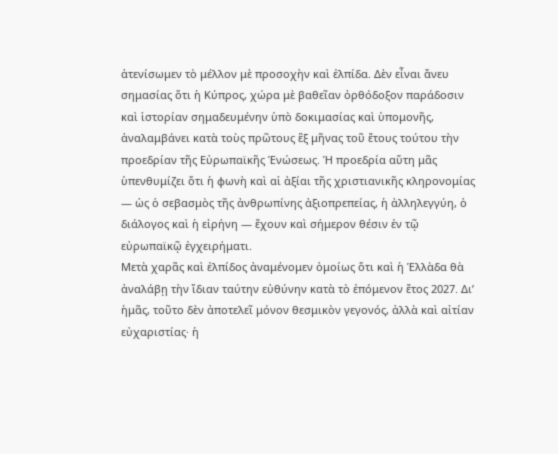ἀτενίσωμεν τὸ μέλλον μὲ προσοχὴν καὶ ἐλπίδα. Δὲν εἶναι ἄνευ σημασίας ὅτι ἡ Κύπρος, χώρα μὲ βαθεῖαν ὀρθόδοξον παράδοσιν καὶ ἱστορίαν σημαδευμένην ὑπὸ δοκιμασίας καὶ ὑπομονῆς, ἀναλαμβάνει κατὰ τοὺς πρῶτους ἓξ μῆνας τοῦ ἔτους τούτου τὴν προεδρίαν τῆς Εὐρωπαϊκῆς Ἑνώσεως. Ἡ προεδρία αὕτη μᾶς ὑπενθυμίζει ὅτι ἡ φωνὴ καὶ αἱ ἀξίαι τῆς χριστιανικῆς κληρονομίας — ὡς ὁ σεβασμὸς τῆς ἀνθρωπίνης ἀξιοπρεπείας, ἡ ἀλληλεγγύη, ὁ διάλογος καὶ ἡ εἰρήνη — ἔχουν καὶ σήμερον θέσιν ἐν τῷ εὐρωπαϊκῷ ἐγχειρήματι.
Μετὰ χαρᾶς καὶ ἐλπίδος ἀναμένομεν ὁμοίως ὅτι καὶ ἡ Ἑλλὰδα θὰ ἀναλάβῃ τὴν ἴδιαν ταύτην εὐθύνην κατὰ τὸ ἐπόμενον ἔτος 2027. Δι’ ἡμᾶς, τοῦτο δὲν ἀποτελεῖ μόνον θεσμικὸν γεγονός, ἀλλὰ καὶ αἰτίαν εὐχαριστίας· ἡ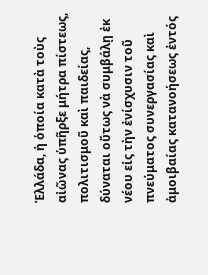Ἑλλάδα, ἡ ὁποία κατὰ τοὺς αἰῶνας ὑπῆρξε μήτρα πίστεως, πολιτισμοῦ καὶ παιδείας, δύναται οὕτως νὰ συμβάλῃ ἐκ νέου εἰς τὴν ἐνίσχυσιν τοῦ πνεύματος συνεργασίας καὶ ἀμοιβαίας κατανοήσεως ἐντός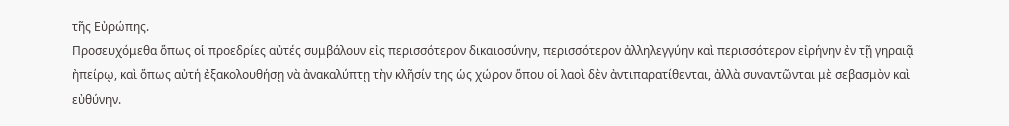τῆς Εὐρώπης.
Προσευχόμεθα ὅπως οἱ προεδρίες αὐτές συμβάλουν εἰς περισσότερον δικαιοσύνην, περισσότερον ἀλληλεγγύην καὶ περισσότερον εἰρήνην ἐν τῇ γηραιᾷ ἠπείρῳ, καὶ ὅπως αὐτή ἐξακολουθήσῃ νὰ ἀνακαλύπτῃ τὴν κλῆσίν της ὡς χώρον ὅπου οἱ λαοὶ δὲν ἀντιπαρατίθενται, ἀλλὰ συναντῶνται μὲ σεβασμὸν καὶ εὐθύνην.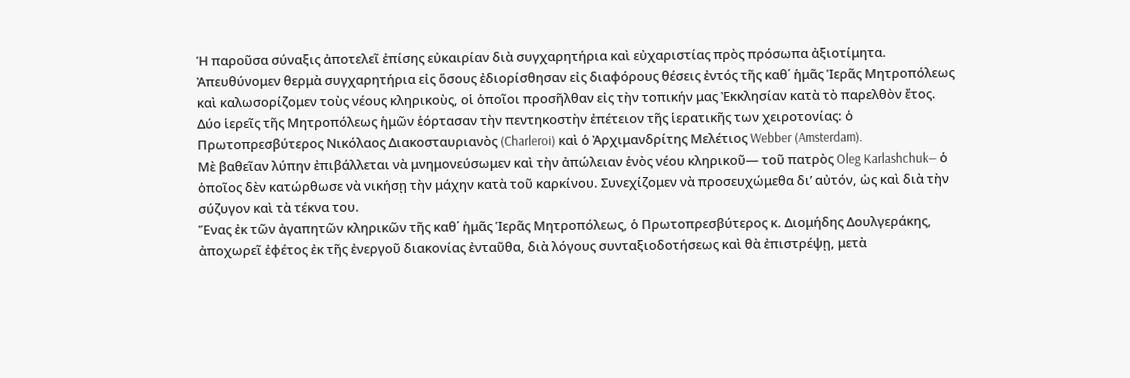Ἡ παροῦσα σύναξις ἀποτελεῖ ἐπίσης εὐκαιρίαν διὰ συγχαρητήρια καὶ εὐχαριστίας πρὸς πρόσωπα ἀξιοτίμητα. Ἀπευθύνομεν θερμὰ συγχαρητήρια εἰς ὅσους ἐδιορίσθησαν εἰς διαφόρους θέσεις ἐντός τῆς καθ΄ ἡμᾶς Ἱερᾶς Μητροπόλεως καὶ καλωσορίζομεν τοὺς νέους κληρικοὺς, οἱ ὁποῖοι προσῆλθαν εἰς τὴν τοπικήν μας Ἐκκλησίαν κατὰ τὸ παρελθὸν ἔτος.
Δύο ἱερεῖς τῆς Μητροπόλεως ἡμῶν ἑόρτασαν τὴν πεντηκοστὴν ἐπέτειον τῆς ἱερατικῆς των χειροτονίας: ὁ Πρωτοπρεσβύτερος Νικόλαος Διακοσταυριανὸς (Charleroi) καὶ ὁ Ἀρχιμανδρίτης Μελέτιος Webber (Amsterdam).
Μὲ βαθεῖαν λύπην ἐπιβάλλεται νὰ μνημονεύσωμεν καὶ τὴν ἀπώλειαν ἑνὸς νέου κληρικοῦ— τοῦ πατρὸς Oleg Karlashchuk— ὁ ὁποῖος δὲν κατώρθωσε νὰ νικήσῃ τὴν μάχην κατὰ τοῦ καρκίνου. Συνεχίζομεν νὰ προσευχώμεθα δι’ αὐτόν, ὡς καὶ διὰ τὴν σύζυγον καὶ τὰ τέκνα του.
Ἕνας ἐκ τῶν ἀγαπητῶν κληρικῶν τῆς καθ΄ ἡμᾶς Ἱερᾶς Μητροπόλεως, ὁ Πρωτοπρεσβύτερος κ. Διομήδης Δουλγεράκης, ἀποχωρεῖ ἐφέτος ἐκ τῆς ἐνεργοῦ διακονίας ἐνταῦθα, διὰ λόγους συνταξιοδοτήσεως καὶ θὰ ἐπιστρέψῃ, μετὰ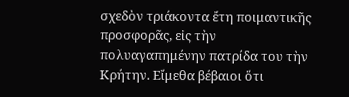σχεδὸν τριάκοντα ἔτη ποιμαντικῆς προσφορᾶς, εἰς τὴν πολυαγαπημένην πατρίδα του τὴν Κρήτην. Εἴμεθα βέβαιοι ὅτι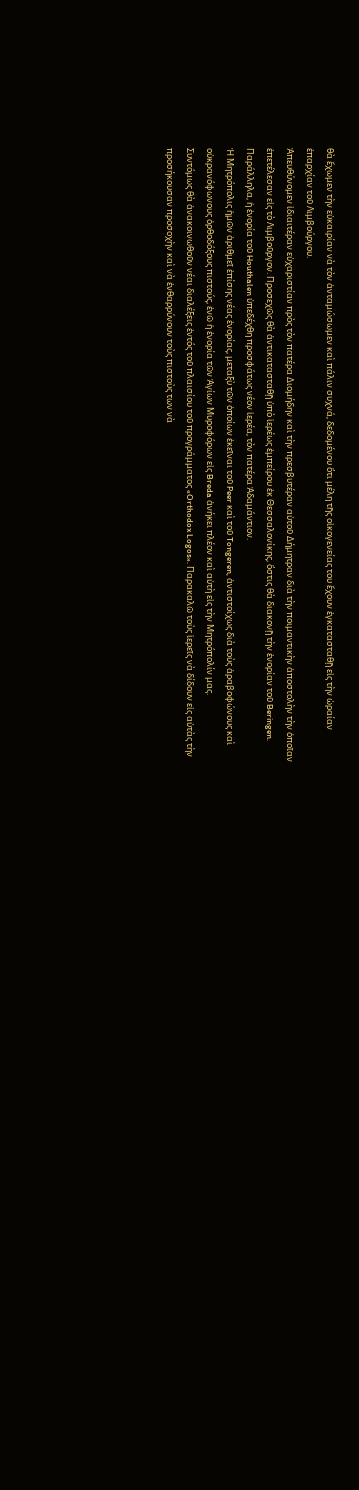θὰ ἔχωμεν τὴν εὐκαιρίαν νὰ τὸν ἀνταμώσωμεν καὶ πάλιν συχνά, δεδομένου ὅτι μέλη τῆς οἰκογενείας του ἔχουν ἐγκατασταθῇ εἰς τὴν ὡραίαν ἐπαρχίαν τοῦ Λιμβούργου.
Ἀπευθύνομεν ἰδιαιτέραν εὐχαριστίαν πρὸς τὸν πατέρα Διομήδην καὶ τὴν πρεσβυτέραν αὐτοῦ Δήμητραν διὰ τὴν ποιμαντικὴν ἀποστολὴν τὴν ὁποῖαν ἐπετέλεσαν εἰς τὸ Λιμβοῦργον. Προσεχῶς θὰ ἀντικατασταθῇ ὑπὸ ἱερέως ἐμπείρου ἐκ Θεσσαλονίκης, ὅστις θὰ διακονῇ τὴν ἐνορίαν τοῦ Beringen. Παράλληλα, ἡ ἐνορία τοῦ Houthalen ὑπεδέχθη προσφάτως νέον ἱερέα, τὸν πατέρα Ἀδαμάντιον.
Ἡ Μητρόπολις ἡμῶν ἀριθμεῖ ἐπίσης νέας ἐνορίας, μεταξὺ τῶν ὁποίων ἐκεῖναι τοῦ Peer καὶ τοῦ Tongeren, ἀντιστοίχως διὰ τοὺς ἀραβοφώνους καὶ οὐκρανόφωνους ὀρθοδόξους πιστούς, ἐνῶ ἡ ἐνορία τῶν Ἁγίων Μυροφόρων εἰς Breda ἀνήκει πλέον καὶ αὐτὴ εἰς τὴν Μητρόπολίν μας.
Συντόμως θὰ ἀνακοινωθοῦν νέαι διαλέξεις ἐντός τοῦ πλαισίου τοῦ προγράμματος «Orthodox Logos». Παρακαλῶ τοὺς ἱερεῖς νὰ δίδουν εἰς αὐτὰς τὴν προσήκουσαν προσοχὴν καὶ νὰ ἐνθαρρύνουν τοὺς πιστοὺς των νὰ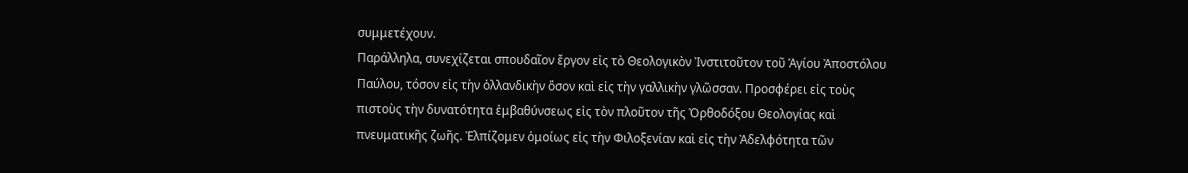συμμετέχουν.
Παράλληλα, συνεχίζεται σπουδαῖον ἔργον εἰς τὸ Θεολογικὸν Ἰνστιτοῦτον τοῦ Ἁγίου Ἀποστόλου Παύλου, τόσον εἰς τὴν ὁλλανδικὴν ὅσον καὶ εἰς τὴν γαλλικὴν γλῶσσαν. Προσφέρει εἰς τοὺς πιστοὺς τὴν δυνατότητα ἐμβαθύνσεως εἰς τὸν πλοῦτον τῆς Ὀρθοδόξου Θεολογίας καὶ πνευματικῆς ζωῆς. Ἐλπίζομεν ὁμοίως εἰς τὴν Φιλοξενίαν καὶ εἰς τὴν Ἀδελφότητα τῶν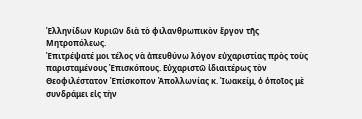Ἑλληνίδων Κυριῶν διὰ τὸ φιλανθρωπικὸν ἔργον τῆς Μητροπόλεως.
Ἐπιτρέψατέ μοι τέλος νὰ ἀπευθύνω λόγον εὐχαριστίας πρὸς τοὺς παρισταμένους Ἐπισκόπους. Εὐχαριστῶ ἰδιαιτέρως τὸν Θεοφιλέστατον Ἐπίσκοπον Ἀπολλωνίας κ. Ἰωακείμ, ὁ ὁποῖος μὲ συνδράμει εἰς τὴν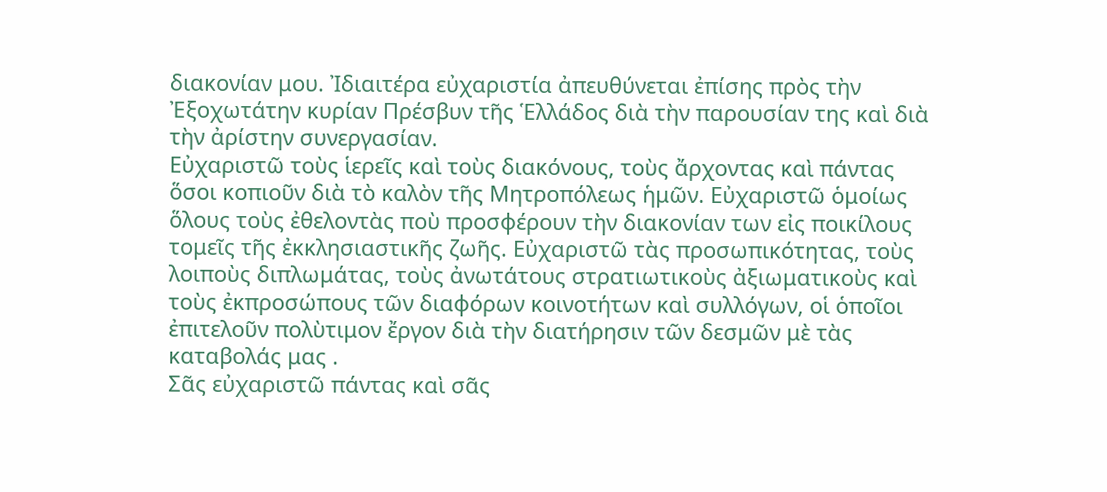διακονίαν μου. Ἰδιαιτέρα εὐχαριστία ἀπευθύνεται ἐπίσης πρὸς τὴν Ἐξοχωτάτην κυρίαν Πρέσβυν τῆς Ἑλλάδος διὰ τὴν παρουσίαν της καὶ διὰ τὴν ἀρίστην συνεργασίαν.
Εὐχαριστῶ τοὺς ἱερεῖς καὶ τοὺς διακόνους, τοὺς ἄρχοντας καὶ πάντας ὅσοι κοπιοῦν διὰ τὸ καλὸν τῆς Μητροπόλεως ἡμῶν. Εὐχαριστῶ ὁμοίως ὅλους τοὺς ἐθελοντὰς ποὺ προσφέρουν τὴν διακονίαν των εἰς ποικίλους τομεῖς τῆς ἐκκλησιαστικῆς ζωῆς. Εὐχαριστῶ τὰς προσωπικότητας, τοὺς λοιποὺς διπλωμάτας, τοὺς ἀνωτάτους στρατιωτικοὺς ἀξιωματικοὺς καὶ τοὺς ἐκπροσώπους τῶν διαφόρων κοινοτήτων καὶ συλλόγων, οἱ ὁποῖοι ἐπιτελοῦν πολὺτιμον ἔργον διὰ τὴν διατήρησιν τῶν δεσμῶν μὲ τὰς καταβολάς μας .
Σᾶς εὐχαριστῶ πάντας καὶ σᾶς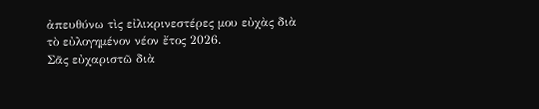ἀπευθύνω τὶς εἰλικρινεστέρες μου εὐχὰς διὰ τὸ εὐλογημένον νέον ἔτος 2026.
Σᾶς εὐχαριστῶ διὰ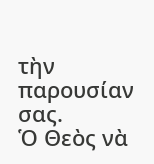τὴν παρουσίαν σας.
Ὁ Θεὸς νὰ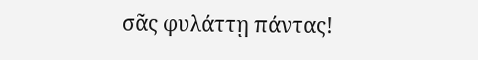σᾶς φυλάττῃ πάντας!